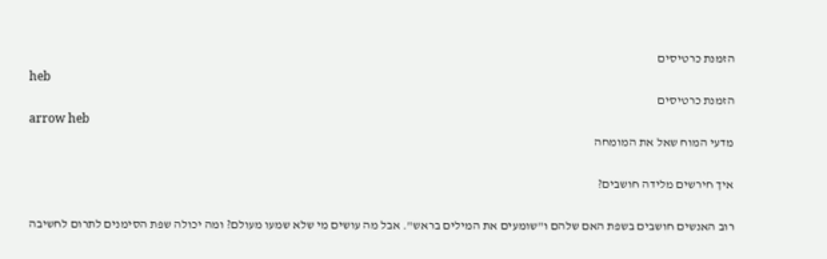הזמנת כרטיסים
heb
הזמנת כרטיסים
arrow heb
מדעי המוח שאל את המומחה

איך חירשים מלידה חושבים?

רוב האנשים חושבים בשפת האם שלהם ו"שומעים את המילים בראש". אבל מה עושים מי שלא שמעו מעולם? ומה יכולה שפת הסימנים לתרום לחשיבה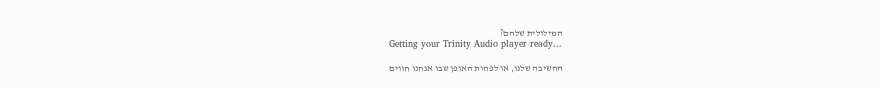המילולית שלהם?
Getting your Trinity Audio player ready...

החשיבה שלנו, או לפחות האופן שבו אנחנו חווים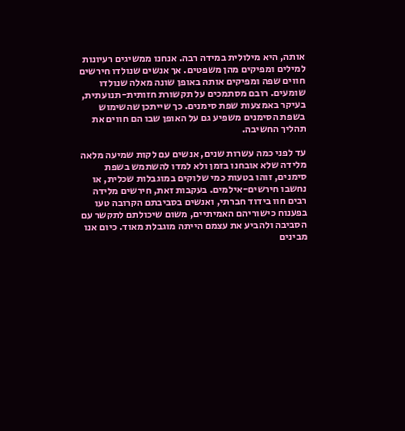אותה, היא מילולית במידה רבה. אנחנו ממשיגים רעיונות למילים ומפיקים מהן משפטים. אך אנשים שנולדו חירשים חווים שפה ומפיקים אותה באופן שונה מאלה שנולדו שומעים. רובם מסתמכים על תקשורת חזותית-תנועתית, בעיקר באמצעות שפת סימנים. כך שייתכן שהשימוש בשפת הסימנים משפיע גם על האופן שבו הם חווים את תהליך החשיבה.

עד לפני כמה עשרות שנים, אנשים עם לקות שמיעה מלאה מלידה שלא אובחנו בזמן ולא למדו להשתמש בשפת סימנים, זוהו בטעות כמי שלוקים במוגבלות שכלית, או נחשבו חירשים-אילמים. בעקבות זאת, חירשים מלידה רבים חוו בידוד חברתי, ואנשים בסביבתם הקרובה טעו בפענוח כישוריהם האמיתיים, משום שיכולתם לתקשר עם הסביבה ולהביע את עצמם הייתה מוגבלת מאוד. כיום אנו מבינים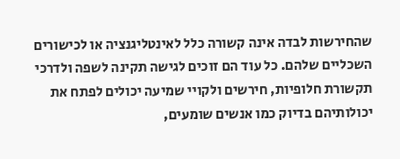שהחירשות לבדה אינה קשורה כלל לאינטליגנציה או לכישורים השכליים שלהם. כל עוד הם זוכים לגישה תקינה לשפה ולדרכי תקשורת חלופיות, חירשים ולקויי שמיעה יכולים לפתח את יכולותיהם בדיוק כמו אנשים שומעים,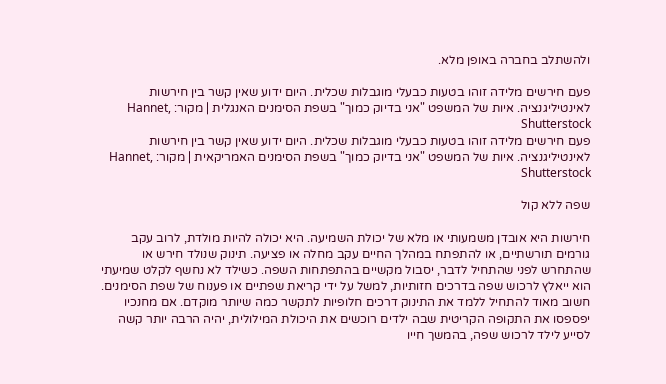ולהשתלב בחברה באופן מלא.

פעם חירשים מלידה זוהו בטעות כבעלי מוגבלות שכלית. היום ידוע שאין קשר בין חירשות לאינטיליגנציה. איות של המשפט "אני בדיוק כמוך" בשפת הסימנים האנגלית | מקור: Hannet, Shutterstock
פעם חירשים מלידה זוהו בטעות כבעלי מוגבלות שכלית. היום ידוע שאין קשר בין חירשות לאינטיליגנציה. איות של המשפט "אני בדיוק כמוך" בשפת הסימנים האמריקאית | מקור: Hannet, Shutterstock

שפה ללא קול

חירשות היא אובדן משמעותי או מלא של יכולת השמיעה. היא יכולה להיות מולדת, לרוב עקב גורמים תורשתיים, או להתפתח במהלך החיים עקב מחלה או פציעה. תינוק שנולד חירש או שהתחרש לפני שהתחיל לדבר, יסבול מקשיים בהתפתחות השפה. כשילד לא נחשף לקלט שמיעתי הוא ייאלץ לרכוש שפה בדרכים חזותיות, למשל על ידי קריאת שפתיים או פענוח של שפת הסימנים. חשוב מאוד להתחיל ללמד את התינוק דרכים חלופיות לתקשר כמה שיותר מוקדם. אם מחנכיו יפספסו את התקופה הקריטית שבה ילדים רוכשים את היכולת המילולית, יהיה הרבה יותר קשה לסייע לילד לרכוש שפה, בהמשך חייו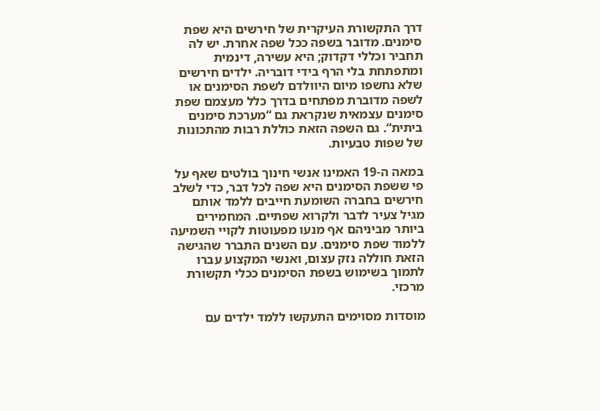דרך התקשורת העיקרית של חירשים היא שפת סימנים. מדובר בשפה ככל שפה אחרת. יש לה תחביר וכללי דקדוק; היא עשירה, דינמית ומתפתחת בלי הרף בידי דובריה. ילדים חירשים שלא נחשפו מיום היוולדם לשפת הסימנים או לשפה מדוברת מפתחים בדרך כלל מעצמם שפת סימנים עצמאית שנקראת גם “מערכת סימנים ביתית“. גם השפה הזאת כוללת רבות מהתכונות של שפות טבעיות.

במאה ה-19 האמינו אנשי חינוך בולטים שאף על פי ששפת הסימנים היא שפה לכל דבר, כדי לשלב חירשים בחברה השומעת חייבים ללמד אותם מגיל צעיר לדבר ולקרוא שפתיים. המחמירים ביותר מביניהם אף מנעו מפעוטות לקויי השמיעה ללמוד שפת סימנים. עם השנים התברר שהגישה הזאת חוללה נזק עצום, ואנשי המקצוע עברו לתמוך בשימוש בשפת הסימנים ככלי תקשורת מרכזי.

מוסדות מסוימים התעקשו ללמד ילדים עם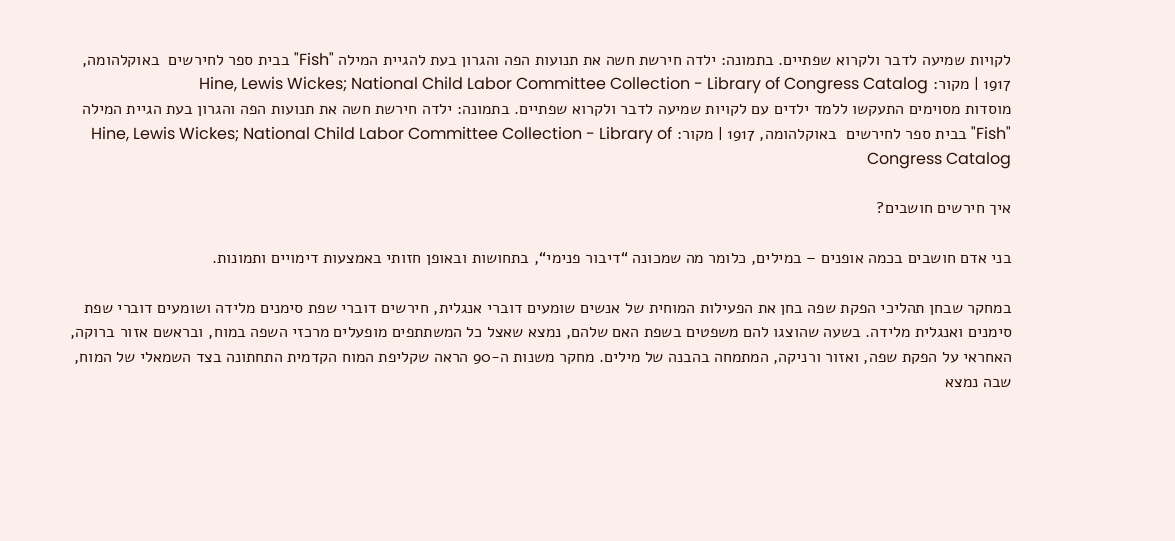לקויות שמיעה לדבר ולקרוא שפתיים. בתמונה: ילדה חירשת חשה את תנועות הפה והגרון בעת להגיית המילה "Fish" בבית ספר לחירשים  באוקלהומה, 1917 | מקור: Hine, Lewis Wickes; National Child Labor Committee Collection - Library of Congress Catalog
מוסדות מסוימים התעקשו ללמד ילדים עם לקויות שמיעה לדבר ולקרוא שפתיים. בתמונה: ילדה חירשת חשה את תנועות הפה והגרון בעת הגיית המילה "Fish" בבית ספר לחירשים  באוקלהומה, 1917 | מקור: Hine, Lewis Wickes; National Child Labor Committee Collection - Library of Congress Catalog

איך חירשים חושבים?

בני אדם חושבים בכמה אופנים – במילים, כלומר מה שמכונה “דיבור פנימי“, בתחושות ובאופן חזותי באמצעות דימויים ותמונות.

במחקר שבחן תהליכי הפקת שפה בחן את הפעילות המוחית של אנשים שומעים דוברי אנגלית, חירשים דוברי שפת סימנים מלידה ושומעים דוברי שפת סימנים ואנגלית מלידה. בשעה שהוצגו להם משפטים בשפת האם שלהם, נמצא שאצל כל המשתתפים מופעלים מרכזי השפה במוח, ובראשם אזור ברוקה, האחראי על הפקת שפה, ואזור ורניקה, המתמחה בהבנה של מילים. מחקר משנות ה-90 הראה שקליפת המוח הקדמית התחתונה בצד השמאלי של המוח, שבה נמצא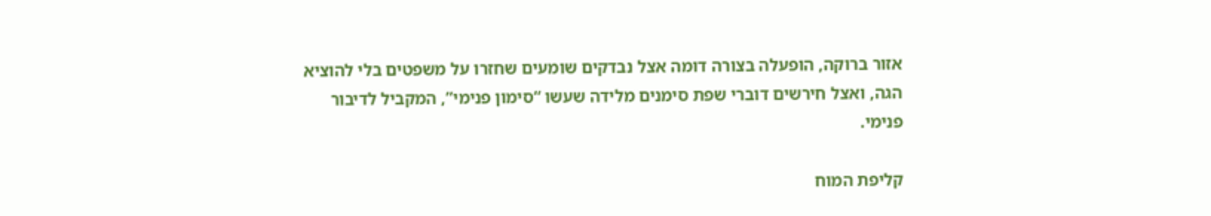אזור ברוקה, הופעלה בצורה דומה אצל נבדקים שומעים שחזרו על משפטים בלי להוציא הגה, ואצל חירשים דוברי שפת סימנים מלידה שעשו “סימון פנימי”, המקביל לדיבור פנימי.

קליפת המוח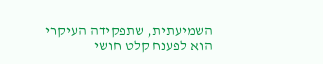השמיעתית, שתפקידה העיקרי הוא לפענח קלט חושי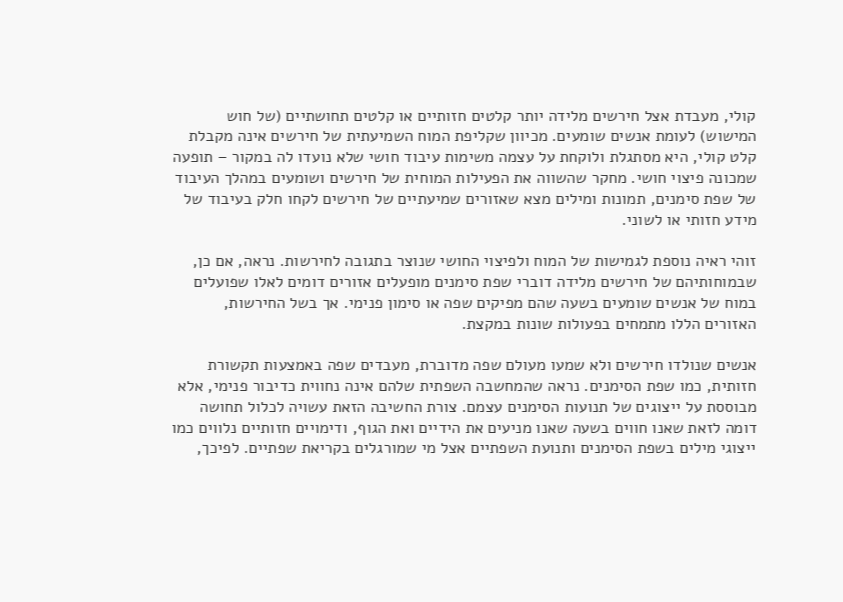קולי, מעבדת אצל חירשים מלידה יותר קלטים חזותיים או קלטים תחושתיים (של חוש המישוש) לעומת אנשים שומעים. מכיוון שקליפת המוח השמיעתית של חירשים אינה מקבלת קלט קולי, היא מסתגלת ולוקחת על עצמה משימות עיבוד חושי שלא נועדו לה במקור – תופעה שמכונה פיצוי חושי. מחקר שהשווה את הפעילות המוחית של חירשים ושומעים במהלך העיבוד של שפת סימנים, תמונות ומילים מצא שאזורים שמיעתיים של חירשים לקחו חלק בעיבוד של מידע חזותי או לשוני.

זוהי ראיה נוספת לגמישות של המוח ולפיצוי החושי שנוצר בתגובה לחירשות. נראה, אם כן, שבמוחותיהם של חירשים מלידה דוברי שפת סימנים מופעלים אזורים דומים לאלו שפועלים במוח של אנשים שומעים בשעה שהם מפיקים שפה או סימון פנימי. אך בשל החירשות, האזורים הללו מתמחים בפעולות שונות במקצת.

אנשים שנולדו חירשים ולא שמעו מעולם שפה מדוברת, מעבדים שפה באמצעות תקשורת חזותית, כמו שפת הסימנים. נראה שהמחשבה השפתית שלהם אינה נחווית כדיבור פנימי, אלא מבוססת על ייצוגים של תנועות הסימנים עצמם. צורת החשיבה הזאת עשויה לכלול תחושה דומה לזאת שאנו חווים בשעה שאנו מניעים את הידיים ואת הגוף, ודימויים חזותיים נלווים כמו ייצוגי מילים בשפת הסימנים ותנועת השפתיים אצל מי שמורגלים בקריאת שפתיים. לפיכך,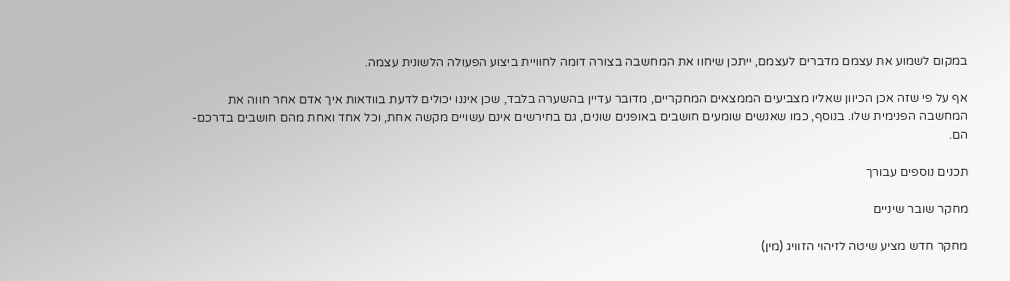במקום לשמוע את עצמם מדברים לעצמם, ייתכן שיחוו את המחשבה בצורה דומה לחוויית ביצוע הפעולה הלשונית עצמה.

אף על פי שזה אכן הכיוון שאליו מצביעים הממצאים המחקריים, מדובר עדיין בהשערה בלבד, שכן איננו יכולים לדעת בוודאות איך אדם אחר חווה את המחשבה הפנימית שלו. בנוסף, כמו שאנשים שומעים חושבים באופנים שונים, גם בחירשים אינם עשויים מקשה אחת, וכל אחד ואחת מהם חושבים בדרכם-הם.

תכנים נוספים עבורך

מחקר שובר שיניים

מחקר חדש מציע שיטה לזיהוי הזוויג (מין)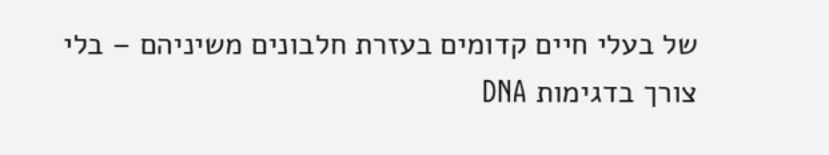של בעלי חיים קדומים בעזרת חלבונים משיניהם – בלי צורך בדגימות DNA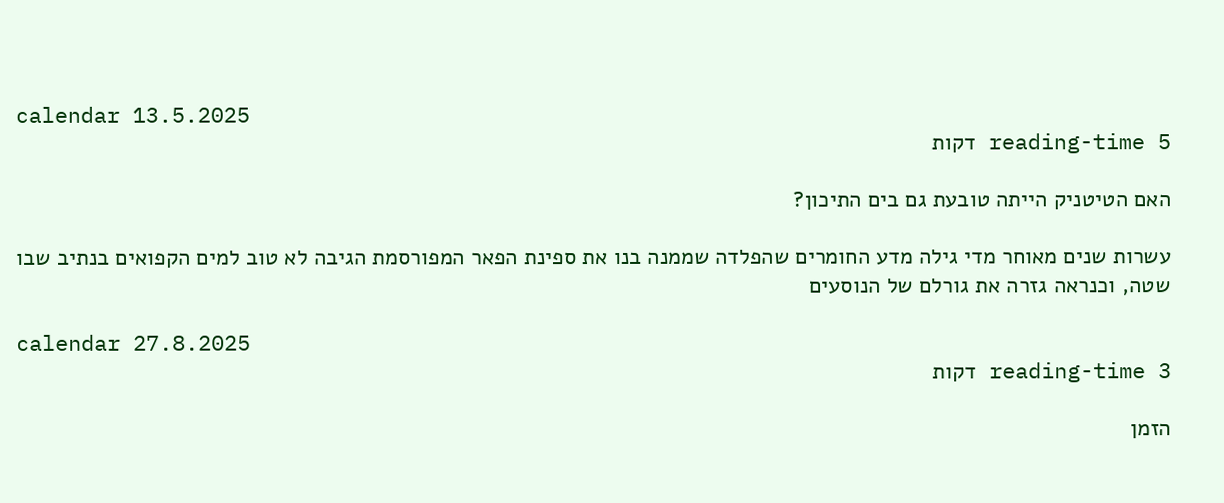calendar 13.5.2025
reading-time 5 דקות

האם הטיטניק הייתה טובעת גם בים התיכון?

עשרות שנים מאוחר מדי גילה מדע החומרים שהפלדה שממנה בנו את ספינת הפאר המפורסמת הגיבה לא טוב למים הקפואים בנתיב שבו שטה, וכנראה גזרה את גורלם של הנוסעים

calendar 27.8.2025
reading-time 3 דקות

הזמן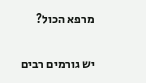מרפא הכול?

יש גורמים רבים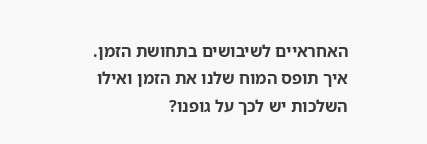האחראיים לשיבושים בתחושת הזמן. איך תופס המוח שלנו את הזמן ואילו השלכות יש לכך על גופנו?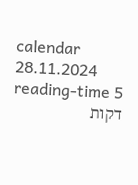calendar 28.11.2024
reading-time 5 דקות